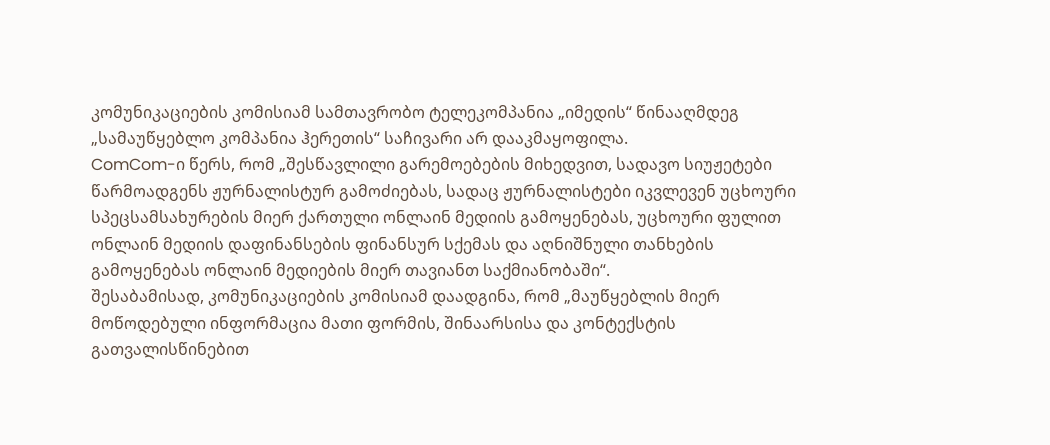კომუნიკაციების კომისიამ სამთავრობო ტელეკომპანია „იმედის“ წინააღმდეგ „სამაუწყებლო კომპანია ჰერეთის“ საჩივარი არ დააკმაყოფილა.
ComCom-ი წერს, რომ „შესწავლილი გარემოებების მიხედვით, სადავო სიუჟეტები წარმოადგენს ჟურნალისტურ გამოძიებას, სადაც ჟურნალისტები იკვლევენ უცხოური სპეცსამსახურების მიერ ქართული ონლაინ მედიის გამოყენებას, უცხოური ფულით ონლაინ მედიის დაფინანსების ფინანსურ სქემას და აღნიშნული თანხების გამოყენებას ონლაინ მედიების მიერ თავიანთ საქმიანობაში“.
შესაბამისად, კომუნიკაციების კომისიამ დაადგინა, რომ „მაუწყებლის მიერ მოწოდებული ინფორმაცია მათი ფორმის, შინაარსისა და კონტექსტის გათვალისწინებით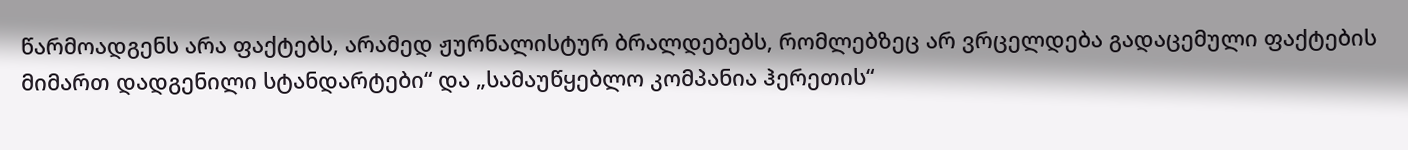წარმოადგენს არა ფაქტებს, არამედ ჟურნალისტურ ბრალდებებს, რომლებზეც არ ვრცელდება გადაცემული ფაქტების მიმართ დადგენილი სტანდარტები“ და „სამაუწყებლო კომპანია ჰერეთის“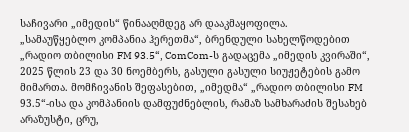საჩივარი „იმედის“ წინააღმდეგ არ დააკმაყოფილა.
„სამაუწყებლო კომპანია ჰერეთმა“, ბრენდული სახელწოდებით „რადიო თბილისი FM 93.5“, ComCom-ს გადაცემა „იმედის კვირაში“, 2025 წლის 23 და 30 ნოემბერს, გასული გასული სიუჟეტების გამო მიმართა. მომჩივანის შეფასებით, „იმედმა“ „რადიო თბილისი FM 93.5“-ისა და კომპანიის დამფუძნებლის, რამაზ სამხარაძის შესახებ არაზუსტი, ცრუ,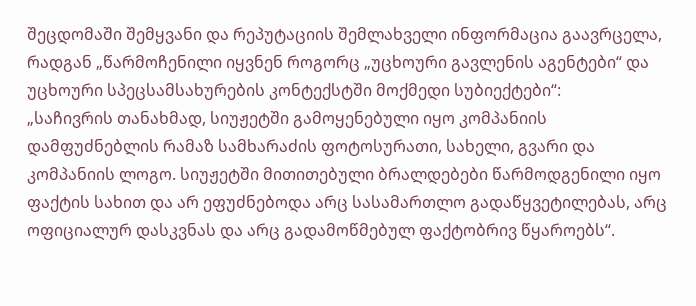შეცდომაში შემყვანი და რეპუტაციის შემლახველი ინფორმაცია გაავრცელა, რადგან „წარმოჩენილი იყვნენ როგორც „უცხოური გავლენის აგენტები“ და უცხოური სპეცსამსახურების კონტექსტში მოქმედი სუბიექტები“:
„საჩივრის თანახმად, სიუჟეტში გამოყენებული იყო კომპანიის დამფუძნებლის რამაზ სამხარაძის ფოტოსურათი, სახელი, გვარი და კომპანიის ლოგო. სიუჟეტში მითითებული ბრალდებები წარმოდგენილი იყო ფაქტის სახით და არ ეფუძნებოდა არც სასამართლო გადაწყვეტილებას, არც ოფიციალურ დასკვნას და არც გადამოწმებულ ფაქტობრივ წყაროებს“.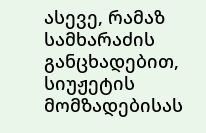ასევე, რამაზ სამხარაძის განცხადებით, სიუჟეტის მომზადებისას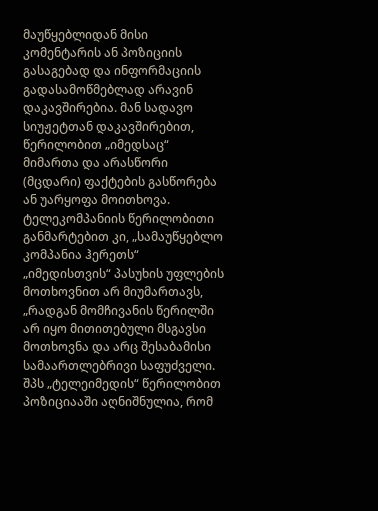მაუწყებლიდან მისი კომენტარის ან პოზიციის გასაგებად და ინფორმაციის გადასამოწმებლად არავინ დაკავშირებია. მან სადავო სიუჟეტთან დაკავშირებით, წერილობით „იმედსაც“ მიმართა და არასწორი (მცდარი) ფაქტების გასწორება ან უარყოფა მოითხოვა.
ტელეკომპანიის წერილობითი განმარტებით კი, „სამაუწყებლო კომპანია ჰერეთს“ „იმედისთვის“ პასუხის უფლების მოთხოვნით არ მიუმართავს, „რადგან მომჩივანის წერილში არ იყო მითითებული მსგავსი მოთხოვნა და არც შესაბამისი სამაართლებრივი საფუძველი. შპს „ტელეიმედის“ წერილობით პოზიციააში აღნიშნულია, რომ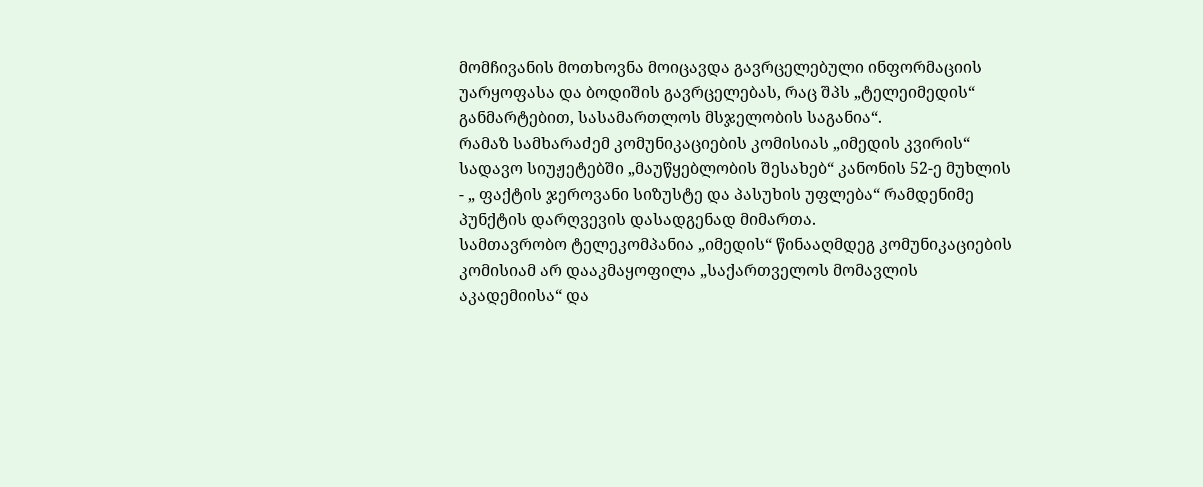მომჩივანის მოთხოვნა მოიცავდა გავრცელებული ინფორმაციის უარყოფასა და ბოდიშის გავრცელებას, რაც შპს „ტელეიმედის“ განმარტებით, სასამართლოს მსჯელობის საგანია“.
რამაზ სამხარაძემ კომუნიკაციების კომისიას „იმედის კვირის“ სადავო სიუჟეტებში „მაუწყებლობის შესახებ“ კანონის 52-ე მუხლის - „ ფაქტის ჯეროვანი სიზუსტე და პასუხის უფლება“ რამდენიმე პუნქტის დარღვევის დასადგენად მიმართა.
სამთავრობო ტელეკომპანია „იმედის“ წინააღმდეგ კომუნიკაციების კომისიამ არ დააკმაყოფილა „საქართველოს მომავლის აკადემიისა“ და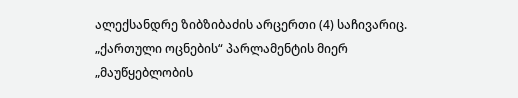ალექსანდრე ზიბზიბაძის არცერთი (4) საჩივარიც.
„ქართული ოცნების“ პარლამენტის მიერ „მაუწყებლობის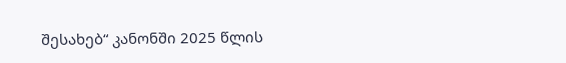შესახებ“ კანონში 2025 წლის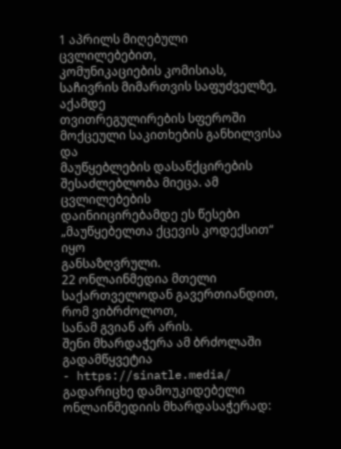1 აპრილს მიღებული ცვლილებებით,
კომუნიკაციების კომისიას, საჩივრის მიმართვის საფუძველზე, აქამდე
თვითრეგულირების სფეროში მოქცეული საკითხების განხილვისა და
მაუწყებლების დასანქცირების შესაძლებლობა მიეცა. ამ ცვლილებების
დაინიიცირებამდე ეს წესები „მაუწყებელთა ქცევის კოდექსით“ იყო
განსაზღვრული.
22 ონლაინმედია მთელი საქართველოდან გავერთიანდით, რომ ვიბრძოლოთ,
სანამ გვიან არ არის.
შენი მხარდაჭერა ამ ბრძოლაში გადამწყვეტია
- https://sinatle.media/
გადარიცხე დამოუკიდებელი ონლაინმედიის მხარდასაჭერად: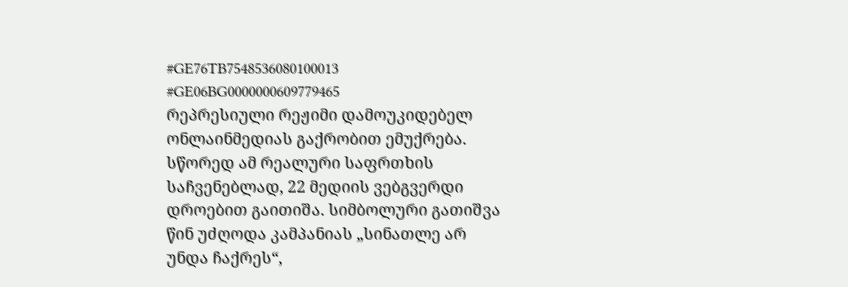#GE76TB7548536080100013
#GE06BG0000000609779465
რეპრესიული რეჟიმი დამოუკიდებელ ონლაინმედიას გაქრობით ემუქრება. სწორედ ამ რეალური საფრთხის საჩვენებლად, 22 მედიის ვებგვერდი დროებით გაითიშა. სიმბოლური გათიშვა წინ უძღოდა კამპანიას „სინათლე არ უნდა ჩაქრეს“,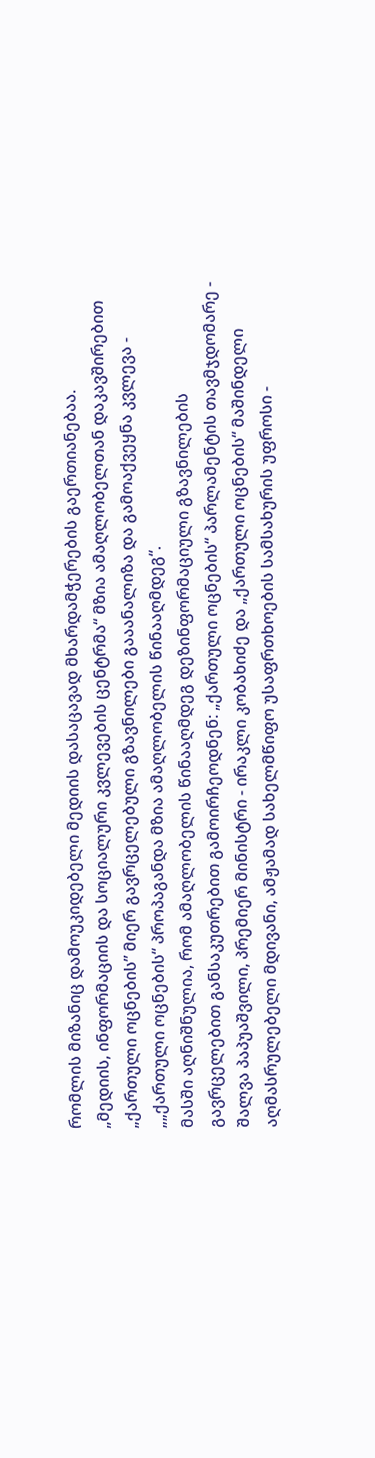რომლის მიზანიც დამოუკიდებელი მედიის დასაცავად მხარდამჭერების გაერთიანებაა.
„მედიის, ინფორმაციის და სოციალური კვლევების ცენტრმა“ მზია ამაღლობელთან დაკავშირებით „ქართული ოცნების” მიერ გავრცელებული გზავნილები გააანალიზა და გამოაქვეყნა კვლევა - „„ქართული ოცნების“ პროპაგანდა მზია ამაღლობელის წინააღმდეგ“.
მასში აღნიშნულია, რომ ამაღლობელის წინააღმდეგ დეზინფორმაციული გზავნილების გავრცელებით განსაკუთრებით გამოირჩეოდნენ: „ქართული ოცნების“ პარლამენტის თავმჯდომარე - შალვა პაპუაშვილი, პრემიერ მინისტრი - ირაკლი კობახიძე და „ქართული ოცნების“ მაშინდელი აღმასრულებელი მდივანი, ამჟამად სახელმწიფო უსაფრთხოების სამსახურის უფროსი -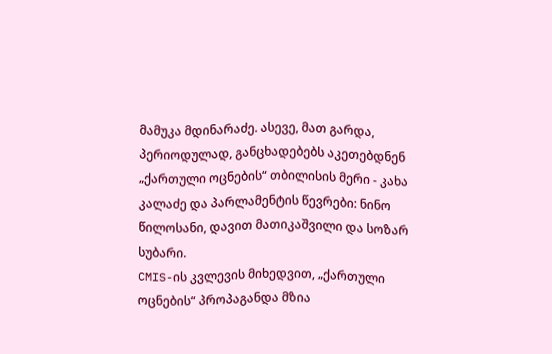მამუკა მდინარაძე. ასევე, მათ გარდა, პერიოდულად, განცხადებებს აკეთებდნენ „ქართული ოცნების“ თბილისის მერი - კახა კალაძე და პარლამენტის წევრები: ნინო წილოსანი, დავით მათიკაშვილი და სოზარ სუბარი.
CMIS-ის კვლევის მიხედვით, „ქართული ოცნების“ პროპაგანდა მზია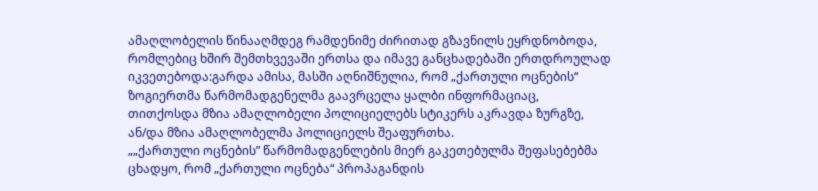ამაღლობელის წინააღმდეგ რამდენიმე ძირითად გზავნილს ეყრდნობოდა, რომლებიც ხშირ შემთხვევაში ერთსა და იმავე განცხადებაში ერთდროულად იკვეთებოდა:გარდა ამისა, მასში აღნიშნულია, რომ „ქართული ოცნების“ ზოგიერთმა წარმომადგენელმა გაავრცელა ყალბი ინფორმაციაც, თითქოსდა მზია ამაღლობელი პოლიციელებს სტიკერს აკრავდა ზურგზე, ან/და მზია ამაღლობელმა პოლიციელს შეაფურთხა.
„„ქართული ოცნების” წარმომადგენლების მიერ გაკეთებულმა შეფასებებმა ცხადყო, რომ „ქართული ოცნება“ პროპაგანდის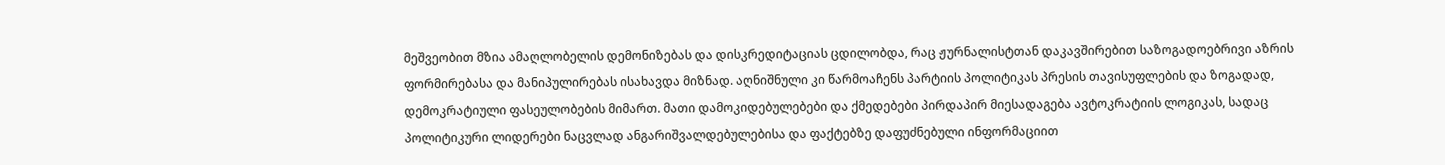მეშვეობით მზია ამაღლობელის დემონიზებას და დისკრედიტაციას ცდილობდა, რაც ჟურნალისტთან დაკავშირებით საზოგადოებრივი აზრის ფორმირებასა და მანიპულირებას ისახავდა მიზნად. აღნიშნული კი წარმოაჩენს პარტიის პოლიტიკას პრესის თავისუფლების და ზოგადად, დემოკრატიული ფასეულობების მიმართ. მათი დამოკიდებულებები და ქმედებები პირდაპირ მიესადაგება ავტოკრატიის ლოგიკას, სადაც პოლიტიკური ლიდერები ნაცვლად ანგარიშვალდებულებისა და ფაქტებზე დაფუძნებული ინფორმაციით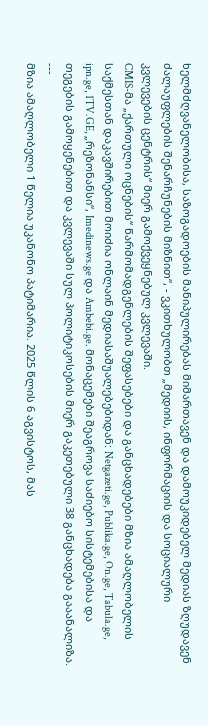ხელმძღვანელობისა, საზოგადოების მანიპულირებას მიმართავენ და დამოუკიდებელ მედიას ზღუდავენ ძალაუფლების შენარჩუნების მიზნით“, - ვკითხულობთ „მედიის, ინფორმაციის და სოციალური კვლევების ცენტრის“ მიერ გამოქვეყნებულ კვლევაში.
CMIS-მა „ქართული ოცნების“ წარმომადგენლების შეფასებები და განცხადებები მზია ამაღლობელის საქმესთან დაკავშირებით მოიძია ონლაინ მედიასაშუალებებიდან: Netgazeti.ge, Publika.ge, On.ge, Tabula.ge, ipn.ge, 1TV.GE, „რეზონანსი“, Imedinews.ge და Ambebi.ge. მონაცემები შეაგროვა საძიებო სისტემებისა და თეგების გამოყენებით და კვლევაში სულ პოლიტიკოსების მიერ გაკეთებული 38 განცხადება გააანალიზა.
---
მზია ამაღლობელი 1 წელია უკანონო პატიმარია. 2025 წლის 6 აგვისტოს, მას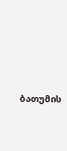ბათუმის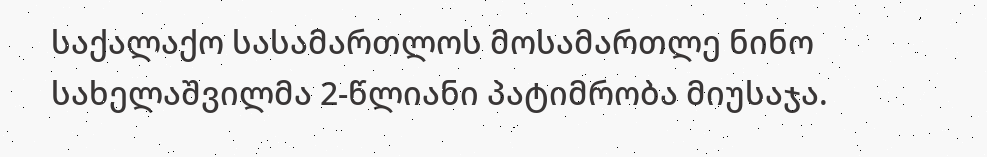საქალაქო სასამართლოს მოსამართლე ნინო სახელაშვილმა 2-წლიანი პატიმრობა მიუსაჯა.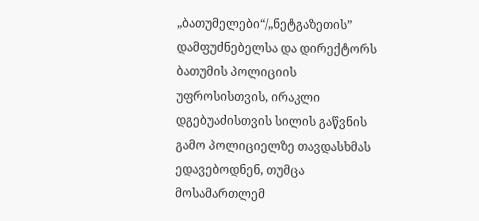„ბათუმელები“/„ნეტგაზეთის” დამფუძნებელსა და დირექტორს ბათუმის პოლიციის უფროსისთვის, ირაკლი დგებუაძისთვის სილის გაწვნის გამო პოლიციელზე თავდასხმას ედავებოდნენ, თუმცა მოსამართლემ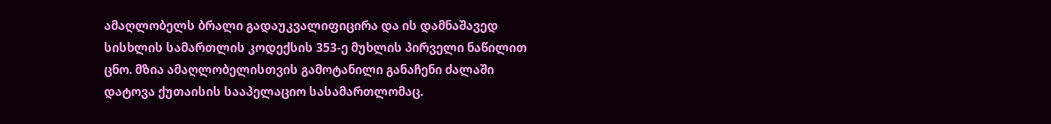ამაღლობელს ბრალი გადაუკვალიფიცირა და ის დამნაშავედ სისხლის სამართლის კოდექსის 353-ე მუხლის პირველი ნაწილით ცნო. მზია ამაღლობელისთვის გამოტანილი განაჩენი ძალაში დატოვა ქუთაისის სააპელაციო სასამართლომაც.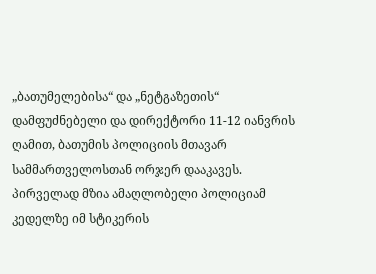„ბათუმელებისა“ და „ნეტგაზეთის“ დამფუძნებელი და დირექტორი 11-12 იანვრის ღამით, ბათუმის პოლიციის მთავარ სამმართველოსთან ორჯერ დააკავეს. პირველად მზია ამაღლობელი პოლიციამ კედელზე იმ სტიკერის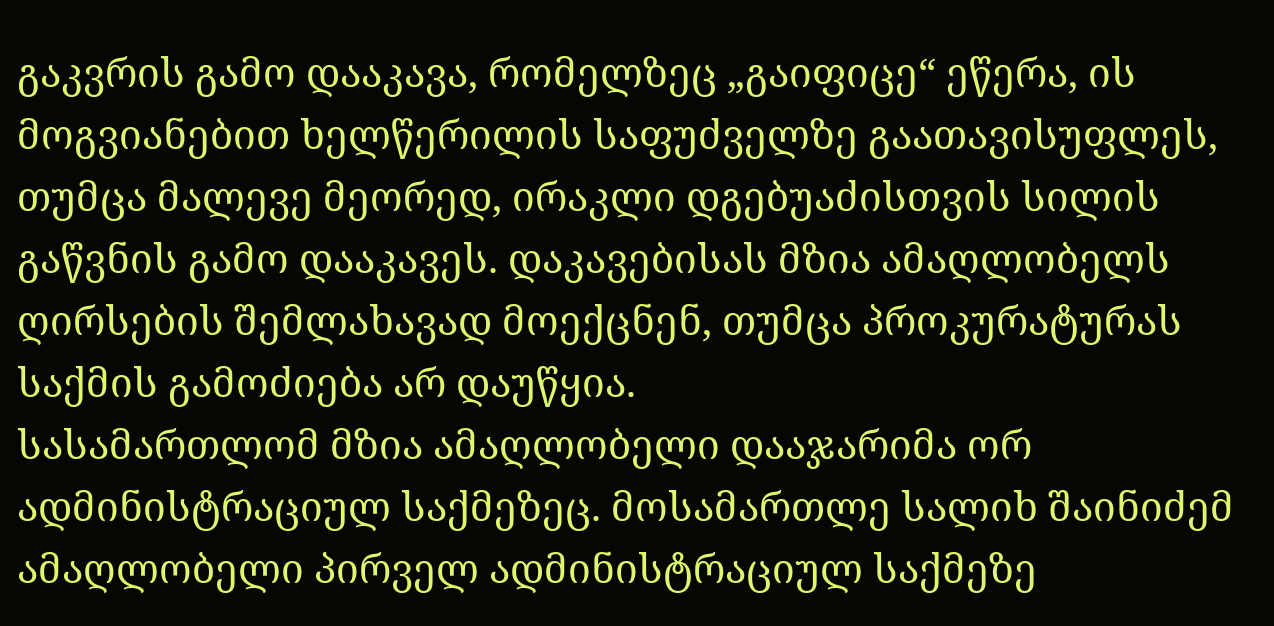გაკვრის გამო დააკავა, რომელზეც „გაიფიცე“ ეწერა, ის მოგვიანებით ხელწერილის საფუძველზე გაათავისუფლეს, თუმცა მალევე მეორედ, ირაკლი დგებუაძისთვის სილის გაწვნის გამო დააკავეს. დაკავებისას მზია ამაღლობელს ღირსების შემლახავად მოექცნენ, თუმცა პროკურატურას საქმის გამოძიება არ დაუწყია.
სასამართლომ მზია ამაღლობელი დააჯარიმა ორ ადმინისტრაციულ საქმეზეც. მოსამართლე სალიხ შაინიძემ ამაღლობელი პირველ ადმინისტრაციულ საქმეზე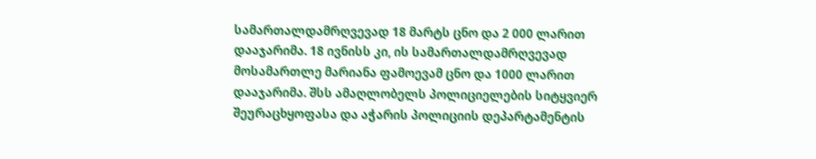სამართალდამრღვევად 18 მარტს ცნო და 2 000 ლარით დააჯარიმა. 18 ივნისს კი, ის სამართალდამრღვევად მოსამართლე მარიანა ფამოევამ ცნო და 1000 ლარით დააჯარიმა. შსს ამაღლობელს პოლიციელების სიტყვიერ შეურაცხყოფასა და აჭარის პოლიციის დეპარტამენტის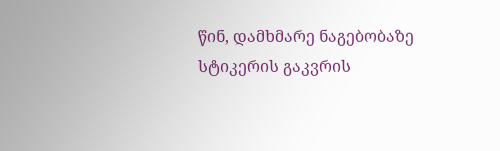წინ, დამხმარე ნაგებობაზე სტიკერის გაკვრის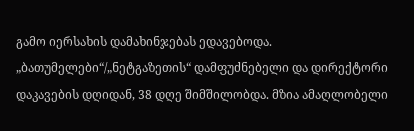გამო იერსახის დამახინჯებას ედავებოდა.
„ბათუმელები“/„ნეტგაზეთის“ დამფუძნებელი და დირექტორი დაკავების დღიდან, 38 დღე შიმშილობდა. მზია ამაღლობელი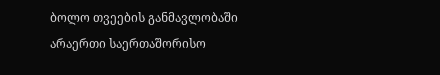ბოლო თვეების განმავლობაში არაერთი საერთაშორისო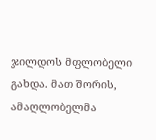ჯილდოს მფლობელი გახდა. მათ შორის, ამაღლობელმა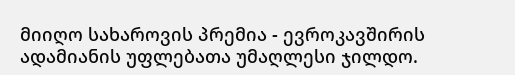მიიღო სახაროვის პრემია - ევროკავშირის ადამიანის უფლებათა უმაღლესი ჯილდო.